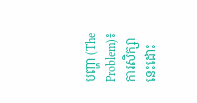បញ្ហា (The Problem)៖ ការសិក្សានេះដោះ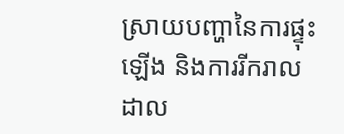ស្រាយបញ្ហានៃការផ្ទុះឡើង និងការរីករាលដាល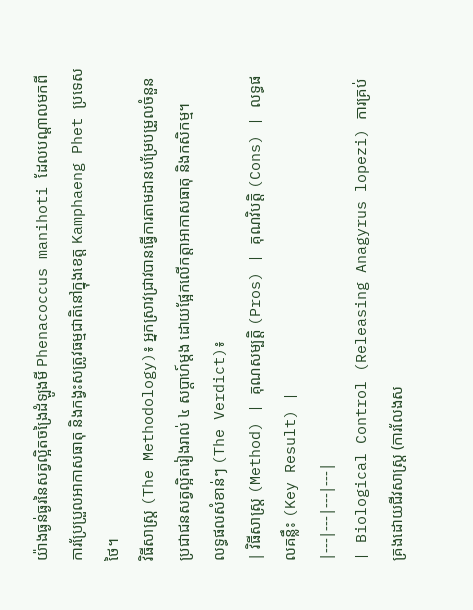យ៉ាងធ្ងន់ធ្ងរនៃសត្វល្អិតចង្រៃដំឡូងមី Phenacoccus manihoti ដែលបណ្តាលមកពីការប្រែប្រួលអាកាសធាតុ និងកង្វះសត្រូវធម្មជាតិនៅក្នុងខេត្ត Kamphaeng Phet ប្រទេសថៃ។
វិធីសាស្ត្រ (The Methodology)៖ អ្នកស្រាវជ្រាវបានធ្វើការតាមដានបម្រែបម្រួលចំនួនប្រជាជនសត្វល្អិតរៀងរាល់ ៤ សប្តាហ៍ម្តង ដោយផ្អែកលើកត្តាអាកាសធាតុ និងកសិកម្ម។
លទ្ធផលសំខាន់ៗ (The Verdict)៖
| វិធីសាស្ត្រ (Method) | គុណសម្បត្តិ (Pros) | គុណវិបត្តិ (Cons) | លទ្ធផលគន្លឹះ (Key Result) |
|---|---|---|---|
| Biological Control (Releasing Anagyrus lopezi) ការគ្រប់គ្រងដោយជីវសាស្ត្រ (ការលែងស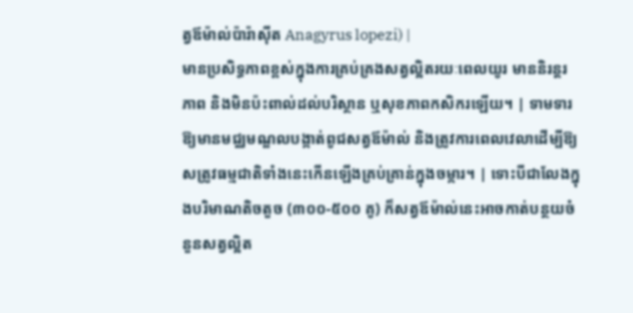ត្វឪម៉ាល់ប៉ារ៉ាស៊ីត Anagyrus lopezi) |
មានប្រសិទ្ធភាពខ្ពស់ក្នុងការគ្រប់គ្រងសត្វល្អិតរយៈពេលយូរ មាននិរន្តរភាព និងមិនប៉ះពាល់ដល់បរិស្ថាន ឬសុខភាពកសិករឡើយ។ | ទាមទារឱ្យមានមជ្ឈមណ្ឌលបង្កាត់ពូជសត្វឪម៉ាល់ និងត្រូវការពេលវេលាដើម្បីឱ្យសត្រូវធម្មជាតិទាំងនេះកើនឡើងគ្រប់គ្រាន់ក្នុងចម្ការ។ | ទោះបីជាលែងក្នុងបរិមាណតិចតួច (៣០០-៥០០ គូ) ក៏សត្វឪម៉ាល់នេះអាចកាត់បន្ថយចំនួនសត្វល្អិត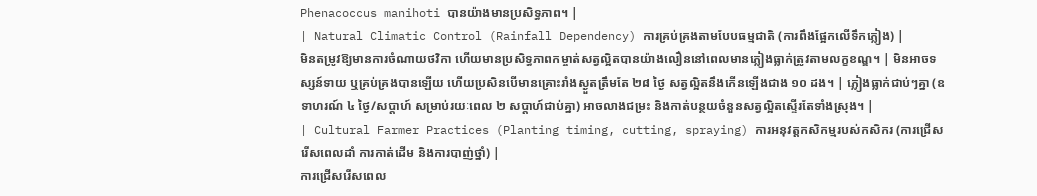Phenacoccus manihoti បានយ៉ាងមានប្រសិទ្ធភាព។ |
| Natural Climatic Control (Rainfall Dependency) ការគ្រប់គ្រងតាមបែបធម្មជាតិ (ការពឹងផ្អែកលើទឹកភ្លៀង) |
មិនតម្រូវឱ្យមានការចំណាយថវិកា ហើយមានប្រសិទ្ធភាពកម្ចាត់សត្វល្អិតបានយ៉ាងលឿននៅពេលមានភ្លៀងធ្លាក់ត្រូវតាមលក្ខខណ្ឌ។ | មិនអាចទស្សន៍ទាយ ឬគ្រប់គ្រងបានឡើយ ហើយប្រសិនបើមានគ្រោះរាំងស្ងួតត្រឹមតែ ២៨ ថ្ងៃ សត្វល្អិតនឹងកើនឡើងជាង ១០ ដង។ | ភ្លៀងធ្លាក់ជាប់ៗគ្នា (ឧទាហរណ៍ ៤ ថ្ងៃ/សប្តាហ៍ សម្រាប់រយៈពេល ២ សប្តាហ៍ជាប់គ្នា) អាចលាងជម្រះ និងកាត់បន្ថយចំនួនសត្វល្អិតស្ទើរតែទាំងស្រុង។ |
| Cultural Farmer Practices (Planting timing, cutting, spraying) ការអនុវត្តកសិកម្មរបស់កសិករ (ការជ្រើសរើសពេលដាំ ការកាត់ដើម និងការបាញ់ថ្នាំ) |
ការជ្រើសរើសពេល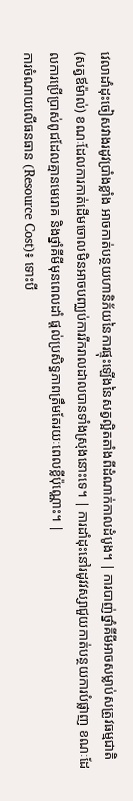វេលាដាំដុះចៀសវាងរដូវប្រាំងខ្លាំង អាចកាត់បន្ថយហានិភ័យនៃការផ្ទុះឡើងនៃសត្វល្អិតតាំងពីដំណាក់កាលដំបូង។ | ការបាញ់ថ្នាំគីមីអាចសម្លាប់សត្រូវធម្មជាតិ (សត្វឪម៉ាល់) ខណៈដែលការកាត់ដើមចោលមិនអាចបញ្ឈប់ការរីករាលដាលបានទាំងស្រុងនោះទេ។ | ការដាំដុះនៅរដូវវស្សាជួយកាត់បន្ថយការបំផ្លាញ ខណៈដែលការប្រើប្រាស់ពូជដែលគ្មានមេរោគ និងថ្នាំគីមីមុនពេលដាំ ផ្តល់ប្រសិទ្ធភាពត្រឹមតែរយៈពេលខ្លីប៉ុណ្ណោះ។ |
ការចំណាយលើធនធាន (Resource Cost)៖ ទោះបី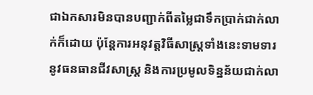ជាឯកសារមិនបានបញ្ជាក់ពីតម្លៃជាទឹកប្រាក់ជាក់លាក់ក៏ដោយ ប៉ុន្តែការអនុវត្តវិធីសាស្ត្រទាំងនេះទាមទារនូវធនធានជីវសាស្ត្រ និងការប្រមូលទិន្នន័យជាក់លា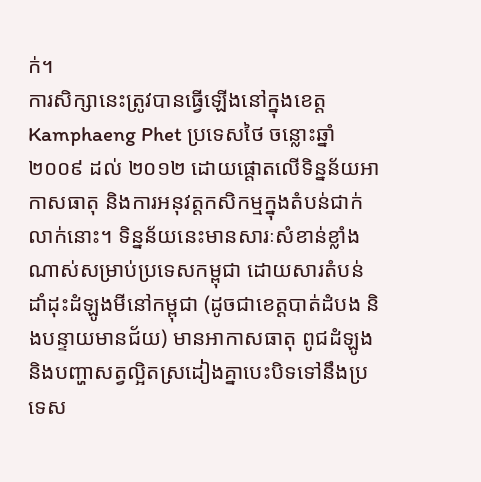ក់។
ការសិក្សានេះត្រូវបានធ្វើឡើងនៅក្នុងខេត្ត Kamphaeng Phet ប្រទេសថៃ ចន្លោះឆ្នាំ ២០០៩ ដល់ ២០១២ ដោយផ្តោតលើទិន្នន័យអាកាសធាតុ និងការអនុវត្តកសិកម្មក្នុងតំបន់ជាក់លាក់នោះ។ ទិន្នន័យនេះមានសារៈសំខាន់ខ្លាំងណាស់សម្រាប់ប្រទេសកម្ពុជា ដោយសារតំបន់ដាំដុះដំឡូងមីនៅកម្ពុជា (ដូចជាខេត្តបាត់ដំបង និងបន្ទាយមានជ័យ) មានអាកាសធាតុ ពូជដំឡូង និងបញ្ហាសត្វល្អិតស្រដៀងគ្នាបេះបិទទៅនឹងប្រទេស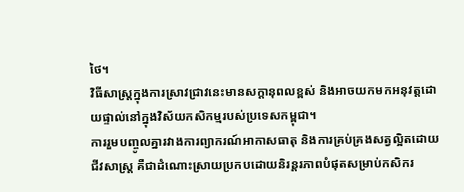ថៃ។
វិធីសាស្ត្រក្នុងការស្រាវជ្រាវនេះមានសក្តានុពលខ្ពស់ និងអាចយកមកអនុវត្តដោយផ្ទាល់នៅក្នុងវិស័យកសិកម្មរបស់ប្រទេសកម្ពុជា។
ការរួមបញ្ចូលគ្នារវាងការព្យាករណ៍អាកាសធាតុ និងការគ្រប់គ្រងសត្វល្អិតដោយជីវសាស្ត្រ គឺជាដំណោះស្រាយប្រកបដោយនិរន្តរភាពបំផុតសម្រាប់កសិករ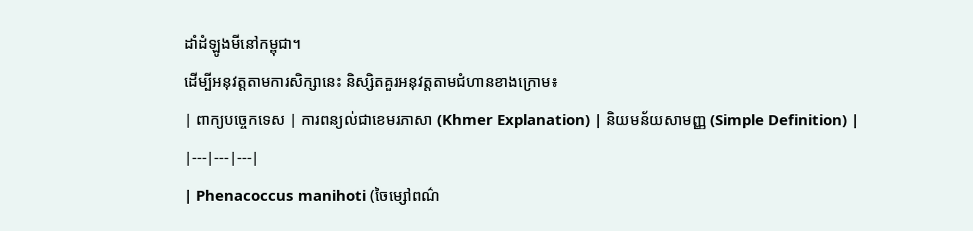ដាំដំឡូងមីនៅកម្ពុជា។
ដើម្បីអនុវត្តតាមការសិក្សានេះ និស្សិតគួរអនុវត្តតាមជំហានខាងក្រោម៖
| ពាក្យបច្ចេកទេស | ការពន្យល់ជាខេមរភាសា (Khmer Explanation) | និយមន័យសាមញ្ញ (Simple Definition) |
|---|---|---|
| Phenacoccus manihoti (ចៃម្សៅពណ៌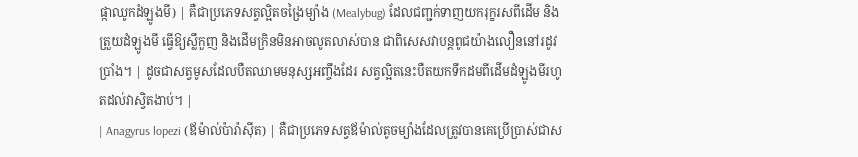ផ្កាឈូកដំឡូងមី) | គឺជាប្រភេទសត្វល្អិតចង្រៃម្យ៉ាង (Mealybug) ដែលជញ្ជក់ទាញយករុក្ខរសពីដើម និងត្រួយដំឡូងមី ធ្វើឱ្យស្លឹកួញ និងដើមក្រិនមិនអាចលូតលាស់បាន ជាពិសេសវាបន្តពូជយ៉ាងលឿននៅរដូវប្រាំង។ | ដូចជាសត្វមូសដែលបឺតឈាមមនុស្សអញ្ចឹងដែរ សត្វល្អិតនេះបឺតយកទឹកដមពីដើមដំឡូងមីរហូតដល់វាស្វិតងាប់។ |
| Anagyrus lopezi (ឪម៉ាល់ប៉ារ៉ាស៊ីត) | គឺជាប្រភេទសត្វឪម៉ាល់តូចម្យ៉ាងដែលត្រូវបានគេប្រើប្រាស់ជាស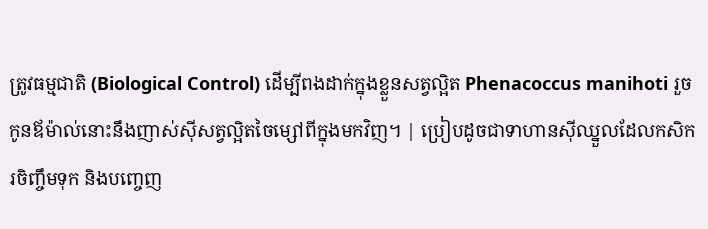ត្រូវធម្មជាតិ (Biological Control) ដើម្បីពងដាក់ក្នុងខ្លួនសត្វល្អិត Phenacoccus manihoti រួចកូនឪម៉ាល់នោះនឹងញាស់ស៊ីសត្វល្អិតចៃម្សៅពីក្នុងមកវិញ។ | ប្រៀបដូចជាទាហានស៊ីឈ្នួលដែលកសិករចិញ្ចឹមទុក និងបញ្ចេញ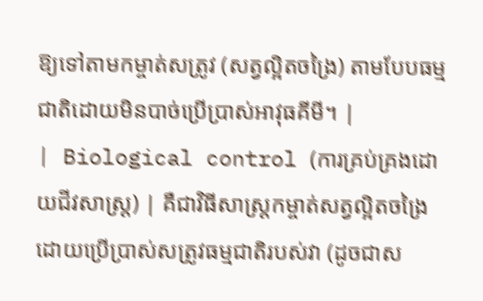ឱ្យទៅតាមកម្ចាត់សត្រូវ (សត្វល្អិតចង្រៃ) តាមបែបធម្មជាតិដោយមិនបាច់ប្រើប្រាស់អាវុធគីមី។ |
| Biological control (ការគ្រប់គ្រងដោយជីវសាស្ត្រ) | គឺជាវិធីសាស្ត្រកម្ចាត់សត្វល្អិតចង្រៃដោយប្រើប្រាស់សត្រូវធម្មជាតិរបស់វា (ដូចជាស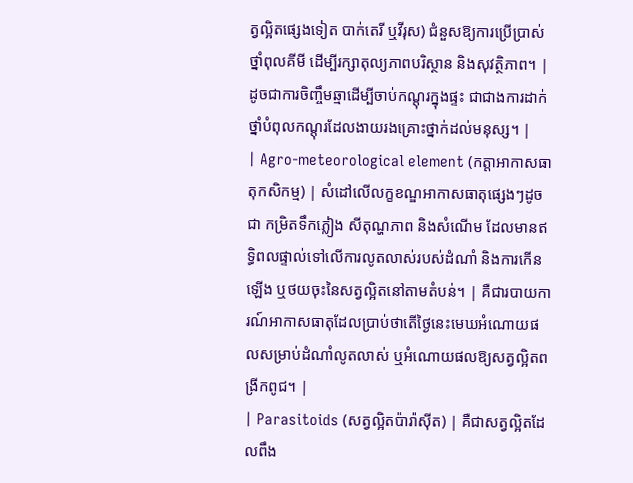ត្វល្អិតផ្សេងទៀត បាក់តេរី ឬវីរុស) ជំនួសឱ្យការប្រើប្រាស់ថ្នាំពុលគីមី ដើម្បីរក្សាតុល្យភាពបរិស្ថាន និងសុវត្ថិភាព។ | ដូចជាការចិញ្ចឹមឆ្មាដើម្បីចាប់កណ្តុរក្នុងផ្ទះ ជាជាងការដាក់ថ្នាំបំពុលកណ្តុរដែលងាយរងគ្រោះថ្នាក់ដល់មនុស្ស។ |
| Agro-meteorological element (កត្តាអាកាសធាតុកសិកម្ម) | សំដៅលើលក្ខខណ្ឌអាកាសធាតុផ្សេងៗដូចជា កម្រិតទឹកភ្លៀង សីតុណ្ហភាព និងសំណើម ដែលមានឥទ្ធិពលផ្ទាល់ទៅលើការលូតលាស់របស់ដំណាំ និងការកើនឡើង ឬថយចុះនៃសត្វល្អិតនៅតាមតំបន់។ | គឺជារបាយការណ៍អាកាសធាតុដែលប្រាប់ថាតើថ្ងៃនេះមេឃអំណោយផលសម្រាប់ដំណាំលូតលាស់ ឬអំណោយផលឱ្យសត្វល្អិតពង្រីកពូជ។ |
| Parasitoids (សត្វល្អិតប៉ារ៉ាស៊ីត) | គឺជាសត្វល្អិតដែលពឹង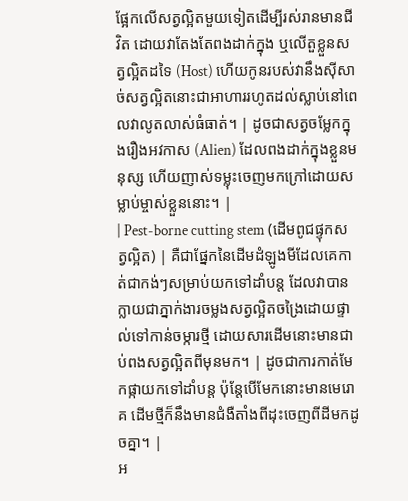ផ្អែកលើសត្វល្អិតមួយទៀតដើម្បីរស់រានមានជីវិត ដោយវាតែងតែពងដាក់ក្នុង ឬលើតួខ្លួនសត្វល្អិតដទៃ (Host) ហើយកូនរបស់វានឹងស៊ីសាច់សត្វល្អិតនោះជាអាហាររហូតដល់ស្លាប់នៅពេលវាលូតលាស់ធំធាត់។ | ដូចជាសត្វចម្លែកក្នុងរឿងអវកាស (Alien) ដែលពងដាក់ក្នុងខ្លួនមនុស្ស ហើយញាស់ទម្លុះចេញមកក្រៅដោយសម្លាប់ម្ចាស់ខ្លួននោះ។ |
| Pest-borne cutting stem (ដើមពូជផ្ទុកសត្វល្អិត) | គឺជាផ្នែកនៃដើមដំឡូងមីដែលគេកាត់ជាកង់ៗសម្រាប់យកទៅដាំបន្ត ដែលវាបានក្លាយជាភ្នាក់ងារចម្លងសត្វល្អិតចង្រៃដោយផ្ទាល់ទៅកាន់ចម្ការថ្មី ដោយសារដើមនោះមានជាប់ពងសត្វល្អិតពីមុនមក។ | ដូចជាការកាត់មែកផ្កាយកទៅដាំបន្ត ប៉ុន្តែបើមែកនោះមានមេរោគ ដើមថ្មីក៏នឹងមានជំងឺតាំងពីដុះចេញពីដីមកដូចគ្នា។ |
អ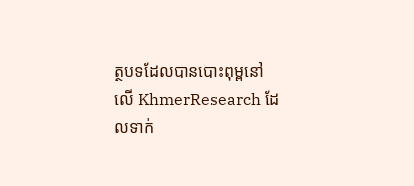ត្ថបទដែលបានបោះពុម្ពនៅលើ KhmerResearch ដែលទាក់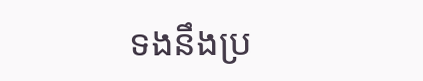ទងនឹងប្រ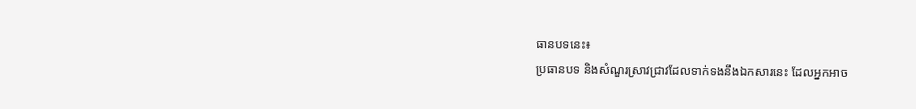ធានបទនេះ៖
ប្រធានបទ និងសំណួរស្រាវជ្រាវដែលទាក់ទងនឹងឯកសារនេះ ដែលអ្នកអាច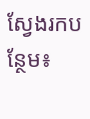ស្វែងរកបន្ថែម៖